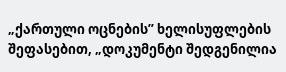„ქართული ოცნების” ხელისუფლების შეფასებით, „დოკუმენტი შედგენილია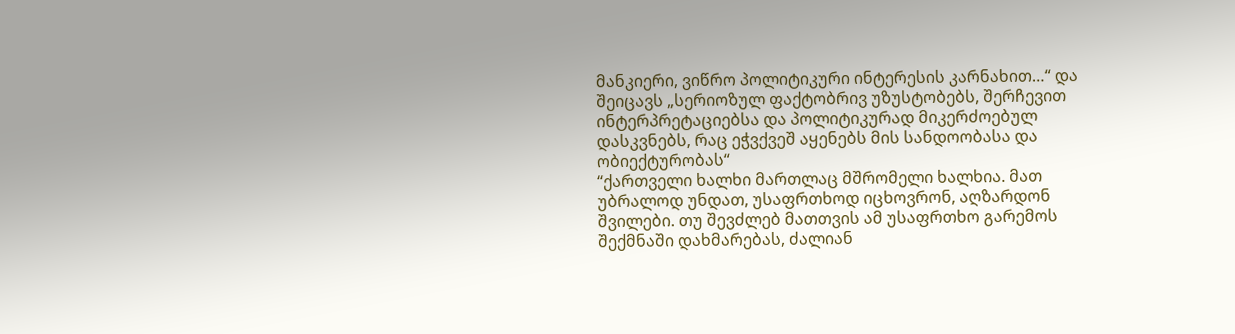მანკიერი, ვიწრო პოლიტიკური ინტერესის კარნახით…“ და შეიცავს „სერიოზულ ფაქტობრივ უზუსტობებს, შერჩევით ინტერპრეტაციებსა და პოლიტიკურად მიკერძოებულ დასკვნებს, რაც ეჭვქვეშ აყენებს მის სანდოობასა და ობიექტურობას“
“ქართველი ხალხი მართლაც მშრომელი ხალხია. მათ უბრალოდ უნდათ, უსაფრთხოდ იცხოვრონ, აღზარდონ შვილები. თუ შევძლებ მათთვის ამ უსაფრთხო გარემოს შექმნაში დახმარებას, ძალიან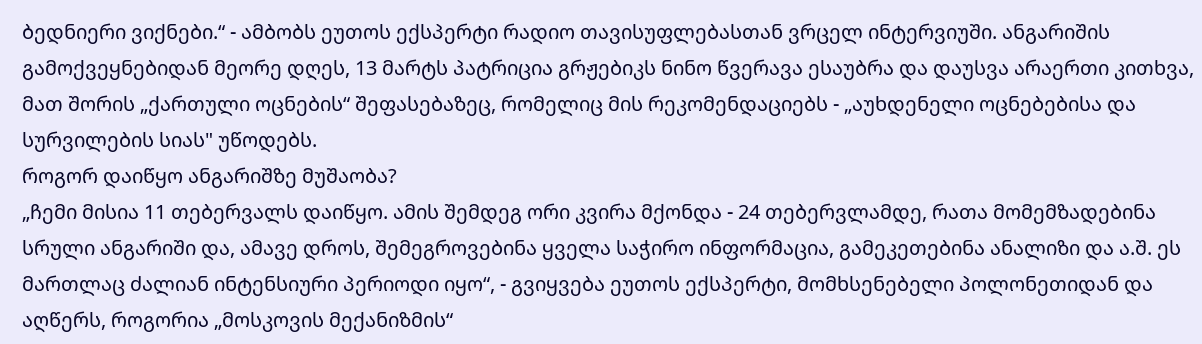ბედნიერი ვიქნები.“ - ამბობს ეუთოს ექსპერტი რადიო თავისუფლებასთან ვრცელ ინტერვიუში. ანგარიშის გამოქვეყნებიდან მეორე დღეს, 13 მარტს პატრიცია გრჟებიკს ნინო წვერავა ესაუბრა და დაუსვა არაერთი კითხვა, მათ შორის „ქართული ოცნების“ შეფასებაზეც, რომელიც მის რეკომენდაციებს - „აუხდენელი ოცნებებისა და სურვილების სიას" უწოდებს.
როგორ დაიწყო ანგარიშზე მუშაობა?
„ჩემი მისია 11 თებერვალს დაიწყო. ამის შემდეგ ორი კვირა მქონდა - 24 თებერვლამდე, რათა მომემზადებინა სრული ანგარიში და, ამავე დროს, შემეგროვებინა ყველა საჭირო ინფორმაცია, გამეკეთებინა ანალიზი და ა.შ. ეს მართლაც ძალიან ინტენსიური პერიოდი იყო“, - გვიყვება ეუთოს ექსპერტი, მომხსენებელი პოლონეთიდან და აღწერს, როგორია „მოსკოვის მექანიზმის“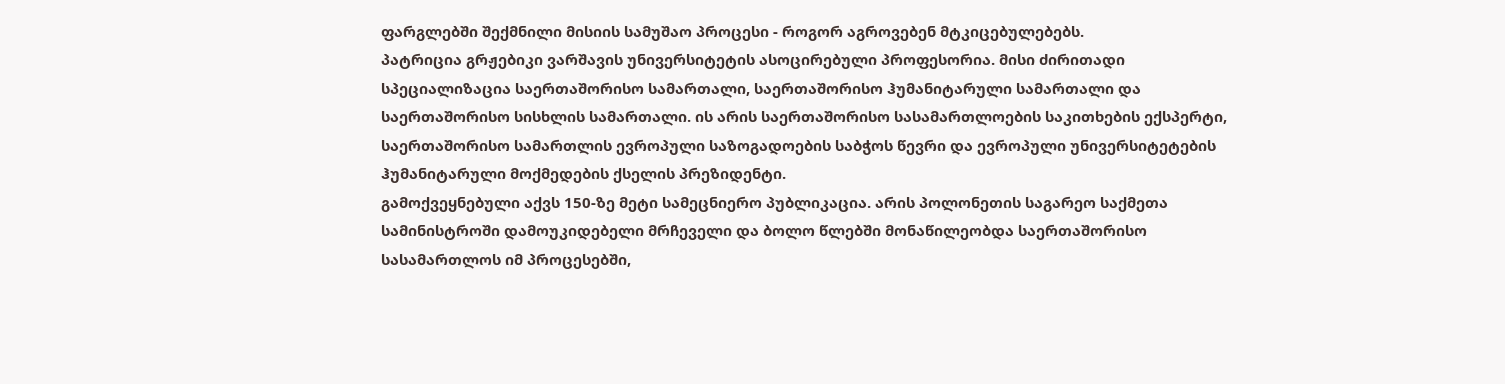ფარგლებში შექმნილი მისიის სამუშაო პროცესი - როგორ აგროვებენ მტკიცებულებებს.
პატრიცია გრჟებიკი ვარშავის უნივერსიტეტის ასოცირებული პროფესორია. მისი ძირითადი სპეციალიზაცია საერთაშორისო სამართალი, საერთაშორისო ჰუმანიტარული სამართალი და საერთაშორისო სისხლის სამართალი. ის არის საერთაშორისო სასამართლოების საკითხების ექსპერტი, საერთაშორისო სამართლის ევროპული საზოგადოების საბჭოს წევრი და ევროპული უნივერსიტეტების ჰუმანიტარული მოქმედების ქსელის პრეზიდენტი.
გამოქვეყნებული აქვს 150-ზე მეტი სამეცნიერო პუბლიკაცია. არის პოლონეთის საგარეო საქმეთა სამინისტროში დამოუკიდებელი მრჩეველი და ბოლო წლებში მონაწილეობდა საერთაშორისო სასამართლოს იმ პროცესებში,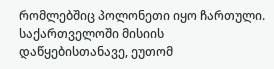რომლებშიც პოლონეთი იყო ჩართული.
საქართველოში მისიის დაწყებისთანავე, ეუთომ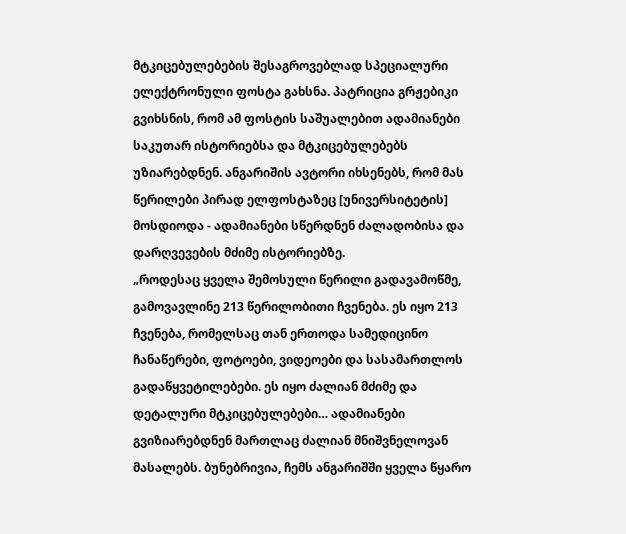მტკიცებულებების შესაგროვებლად სპეციალური ელექტრონული ფოსტა გახსნა. პატრიცია გრჟებიკი გვიხსნის, რომ ამ ფოსტის საშუალებით ადამიანები საკუთარ ისტორიებსა და მტკიცებულებებს უზიარებდნენ. ანგარიშის ავტორი იხსენებს, რომ მას წერილები პირად ელფოსტაზეც [უნივერსიტეტის] მოსდიოდა - ადამიანები სწერდნენ ძალადობისა და დარღვევების მძიმე ისტორიებზე.
„როდესაც ყველა შემოსული წერილი გადავამოწმე, გამოვავლინე 213 წერილობითი ჩვენება. ეს იყო 213 ჩვენება, რომელსაც თან ერთოდა სამედიცინო ჩანაწერები, ფოტოები, ვიდეოები და სასამართლოს გადაწყვეტილებები. ეს იყო ძალიან მძიმე და დეტალური მტკიცებულებები… ადამიანები გვიზიარებდნენ მართლაც ძალიან მნიშვნელოვან მასალებს. ბუნებრივია, ჩემს ანგარიშში ყველა წყარო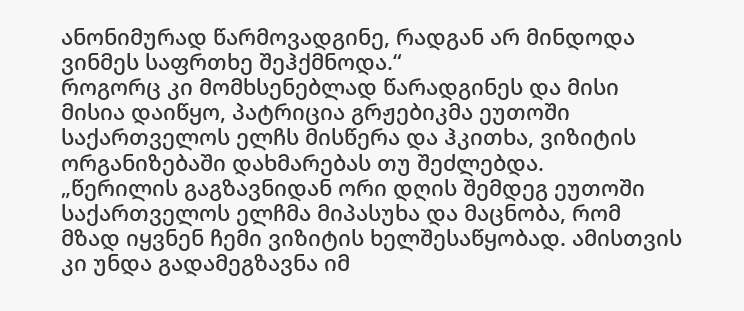ანონიმურად წარმოვადგინე, რადგან არ მინდოდა ვინმეს საფრთხე შეჰქმნოდა.“
როგორც კი მომხსენებლად წარადგინეს და მისი მისია დაიწყო, პატრიცია გრჟებიკმა ეუთოში საქართველოს ელჩს მისწერა და ჰკითხა, ვიზიტის ორგანიზებაში დახმარებას თუ შეძლებდა.
„წერილის გაგზავნიდან ორი დღის შემდეგ ეუთოში საქართველოს ელჩმა მიპასუხა და მაცნობა, რომ მზად იყვნენ ჩემი ვიზიტის ხელშესაწყობად. ამისთვის კი უნდა გადამეგზავნა იმ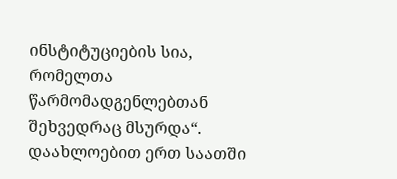ინსტიტუციების სია, რომელთა წარმომადგენლებთან შეხვედრაც მსურდა“.
დაახლოებით ერთ საათში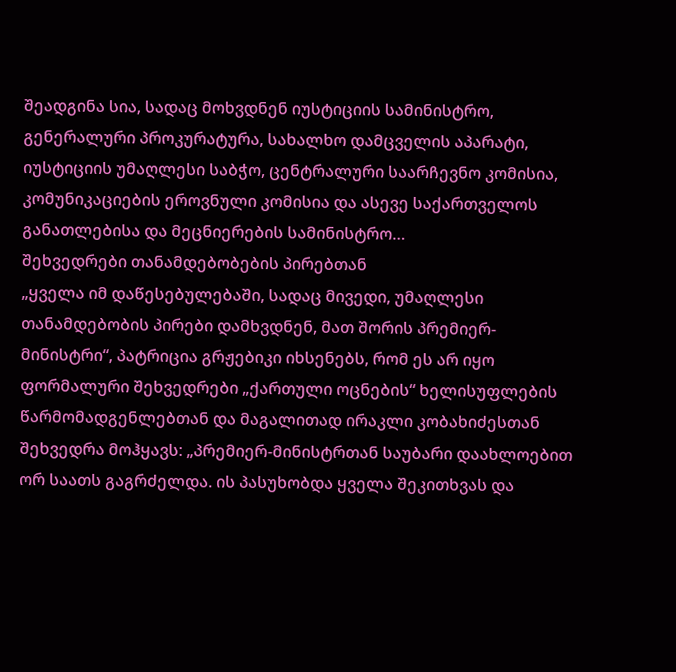შეადგინა სია, სადაც მოხვდნენ იუსტიციის სამინისტრო, გენერალური პროკურატურა, სახალხო დამცველის აპარატი, იუსტიციის უმაღლესი საბჭო, ცენტრალური საარჩევნო კომისია, კომუნიკაციების ეროვნული კომისია და ასევე საქართველოს განათლებისა და მეცნიერების სამინისტრო…
შეხვედრები თანამდებობების პირებთან
„ყველა იმ დაწესებულებაში, სადაც მივედი, უმაღლესი თანამდებობის პირები დამხვდნენ, მათ შორის პრემიერ-მინისტრი“, პატრიცია გრჟებიკი იხსენებს, რომ ეს არ იყო ფორმალური შეხვედრები „ქართული ოცნების“ ხელისუფლების წარმომადგენლებთან და მაგალითად ირაკლი კობახიძესთან შეხვედრა მოჰყავს: „პრემიერ-მინისტრთან საუბარი დაახლოებით ორ საათს გაგრძელდა. ის პასუხობდა ყველა შეკითხვას და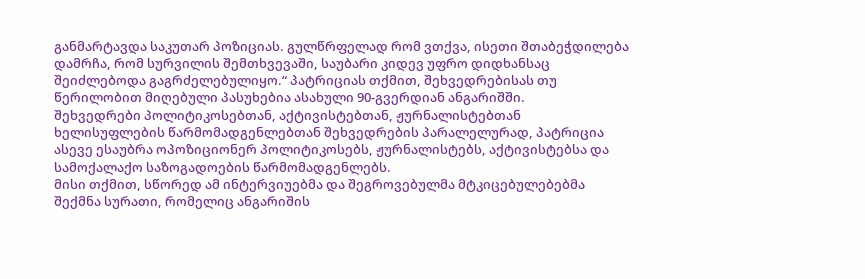განმარტავდა საკუთარ პოზიციას. გულწრფელად რომ ვთქვა, ისეთი შთაბეჭდილება დამრჩა, რომ სურვილის შემთხვევაში, საუბარი კიდევ უფრო დიდხანსაც შეიძლებოდა გაგრძელებულიყო.“ პატრიციას თქმით, შეხვედრებისას თუ წერილობით მიღებული პასუხებია ასახული 90-გვერდიან ანგარიშში.
შეხვედრები პოლიტიკოსებთან, აქტივისტებთან, ჟურნალისტებთან
ხელისუფლების წარმომადგენლებთან შეხვედრების პარალელურად, პატრიცია ასევე ესაუბრა ოპოზიციონერ პოლიტიკოსებს, ჟურნალისტებს, აქტივისტებსა და სამოქალაქო საზოგადოების წარმომადგენლებს.
მისი თქმით, სწორედ ამ ინტერვიუებმა და შეგროვებულმა მტკიცებულებებმა შექმნა სურათი, რომელიც ანგარიშის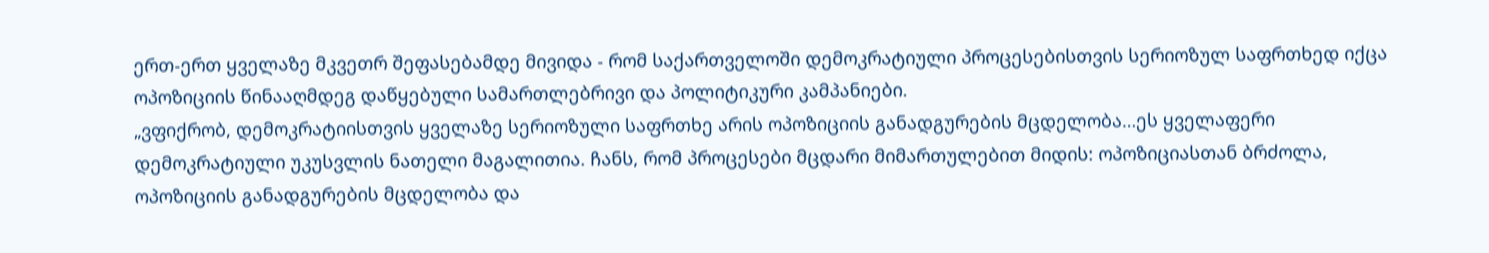ერთ-ერთ ყველაზე მკვეთრ შეფასებამდე მივიდა - რომ საქართველოში დემოკრატიული პროცესებისთვის სერიოზულ საფრთხედ იქცა ოპოზიციის წინააღმდეგ დაწყებული სამართლებრივი და პოლიტიკური კამპანიები.
„ვფიქრობ, დემოკრატიისთვის ყველაზე სერიოზული საფრთხე არის ოპოზიციის განადგურების მცდელობა…ეს ყველაფერი დემოკრატიული უკუსვლის ნათელი მაგალითია. ჩანს, რომ პროცესები მცდარი მიმართულებით მიდის: ოპოზიციასთან ბრძოლა, ოპოზიციის განადგურების მცდელობა და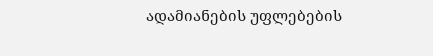ადამიანების უფლებების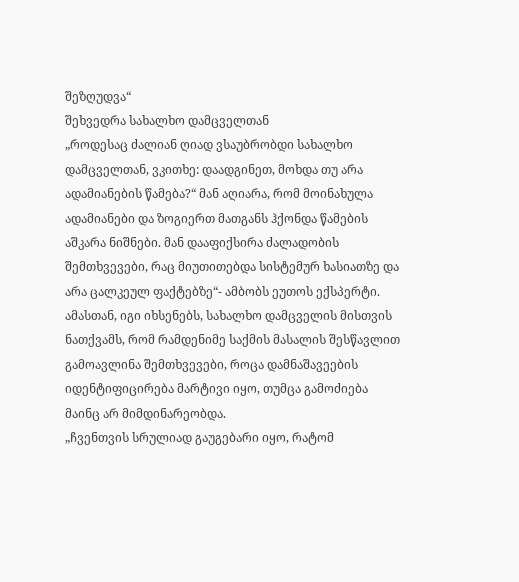შეზღუდვა“
შეხვედრა სახალხო დამცველთან
„როდესაც ძალიან ღიად ვსაუბრობდი სახალხო დამცველთან, ვკითხე: დაადგინეთ, მოხდა თუ არა ადამიანების წამება?“ მან აღიარა, რომ მოინახულა ადამიანები და ზოგიერთ მათგანს ჰქონდა წამების აშკარა ნიშნები. მან დააფიქსირა ძალადობის შემთხვევები, რაც მიუთითებდა სისტემურ ხასიათზე და არა ცალკეულ ფაქტებზე“- ამბობს ეუთოს ექსპერტი.
ამასთან, იგი იხსენებს, სახალხო დამცველის მისთვის ნათქვამს, რომ რამდენიმე საქმის მასალის შესწავლით გამოავლინა შემთხვევები, როცა დამნაშავეების იდენტიფიცირება მარტივი იყო, თუმცა გამოძიება მაინც არ მიმდინარეობდა.
„ჩვენთვის სრულიად გაუგებარი იყო, რატომ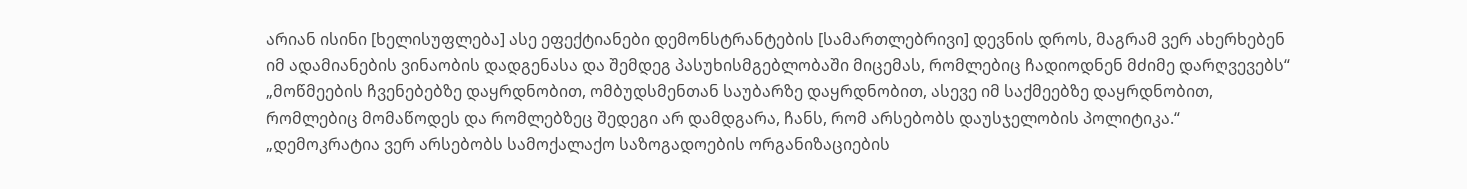არიან ისინი [ხელისუფლება] ასე ეფექტიანები დემონსტრანტების [სამართლებრივი] დევნის დროს, მაგრამ ვერ ახერხებენ იმ ადამიანების ვინაობის დადგენასა და შემდეგ პასუხისმგებლობაში მიცემას, რომლებიც ჩადიოდნენ მძიმე დარღვევებს“
„მოწმეების ჩვენებებზე დაყრდნობით, ომბუდსმენთან საუბარზე დაყრდნობით, ასევე იმ საქმეებზე დაყრდნობით, რომლებიც მომაწოდეს და რომლებზეც შედეგი არ დამდგარა, ჩანს, რომ არსებობს დაუსჯელობის პოლიტიკა.“
„დემოკრატია ვერ არსებობს სამოქალაქო საზოგადოების ორგანიზაციების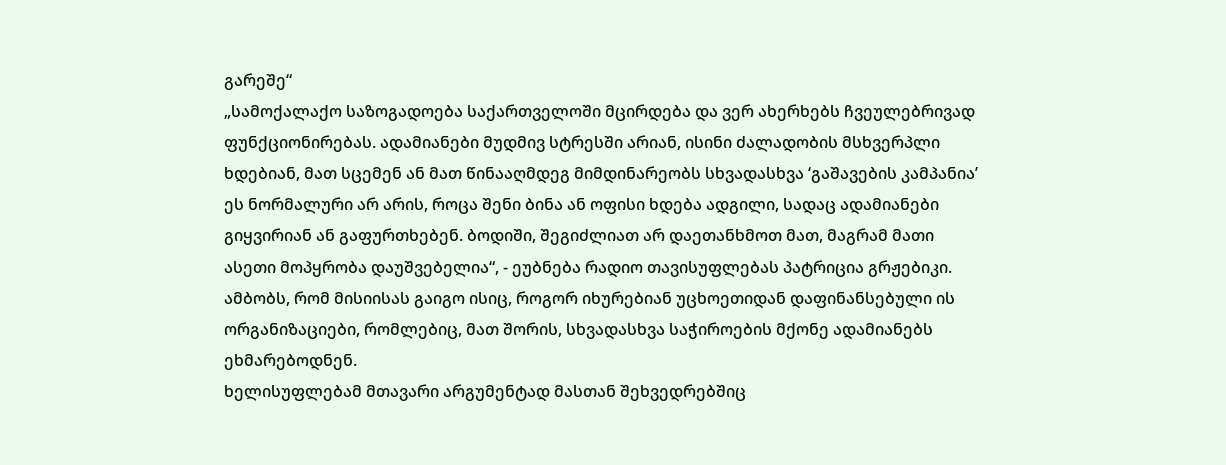გარეშე“
„სამოქალაქო საზოგადოება საქართველოში მცირდება და ვერ ახერხებს ჩვეულებრივად ფუნქციონირებას. ადამიანები მუდმივ სტრესში არიან, ისინი ძალადობის მსხვერპლი ხდებიან, მათ სცემენ ან მათ წინააღმდეგ მიმდინარეობს სხვადასხვა ‘გაშავების კამპანია’ ეს ნორმალური არ არის, როცა შენი ბინა ან ოფისი ხდება ადგილი, სადაც ადამიანები გიყვირიან ან გაფურთხებენ. ბოდიში, შეგიძლიათ არ დაეთანხმოთ მათ, მაგრამ მათი ასეთი მოპყრობა დაუშვებელია“, - ეუბნება რადიო თავისუფლებას პატრიცია გრჟებიკი. ამბობს, რომ მისიისას გაიგო ისიც, როგორ იხურებიან უცხოეთიდან დაფინანსებული ის ორგანიზაციები, რომლებიც, მათ შორის, სხვადასხვა საჭიროების მქონე ადამიანებს ეხმარებოდნენ.
ხელისუფლებამ მთავარი არგუმენტად მასთან შეხვედრებშიც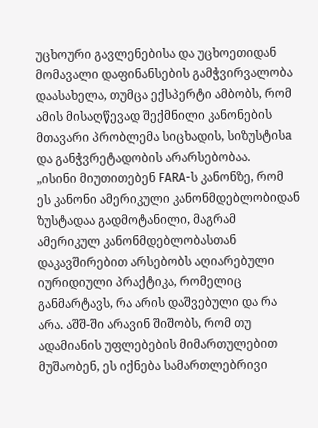უცხოური გავლენებისა და უცხოეთიდან მომავალი დაფინანსების გამჭვირვალობა დაასახელა, თუმცა ექსპერტი ამბობს, რომ ამის მისაღწევად შექმნილი კანონების მთავარი პრობლემა სიცხადის, სიზუსტისa და განჭვრეტადობის არარსებობაა.
„ისინი მიუთითებენ FARA-ს კანონზე, რომ ეს კანონი ამერიკული კანონმდებლობიდან ზუსტადაა გადმოტანილი, მაგრამ ამერიკულ კანონმდებლობასთან დაკავშირებით არსებობს აღიარებული იურიდიული პრაქტიკა, რომელიც განმარტავს, რა არის დაშვებული და რა არა. აშშ-ში არავინ შიშობს, რომ თუ ადამიანის უფლებების მიმართულებით მუშაობენ, ეს იქნება სამართლებრივი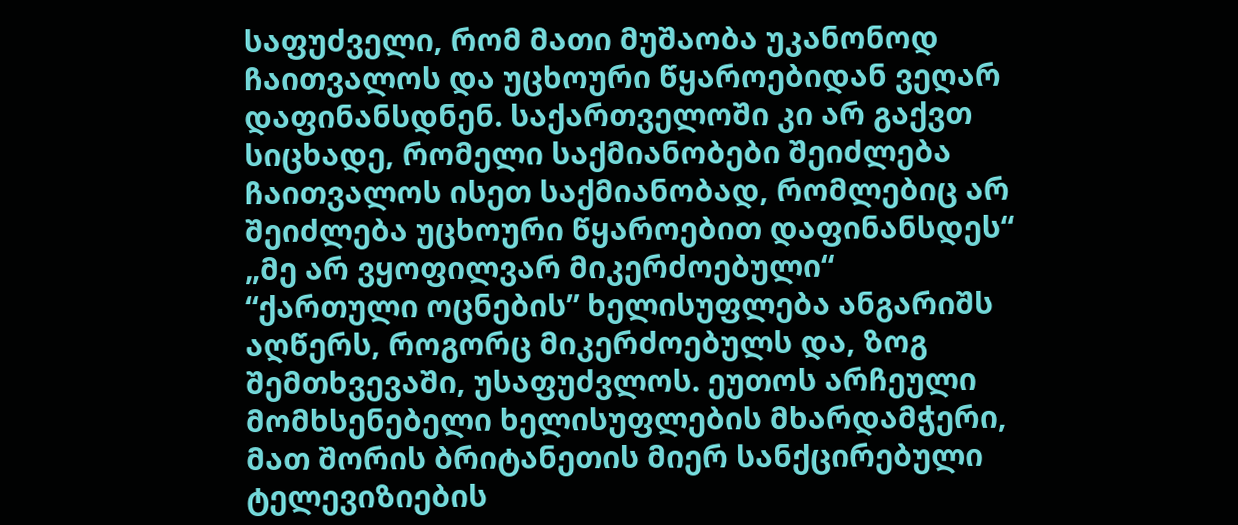საფუძველი, რომ მათი მუშაობა უკანონოდ ჩაითვალოს და უცხოური წყაროებიდან ვეღარ დაფინანსდნენ. საქართველოში კი არ გაქვთ სიცხადე, რომელი საქმიანობები შეიძლება ჩაითვალოს ისეთ საქმიანობად, რომლებიც არ შეიძლება უცხოური წყაროებით დაფინანსდეს“
„მე არ ვყოფილვარ მიკერძოებული“
“ქართული ოცნების” ხელისუფლება ანგარიშს აღწერს, როგორც მიკერძოებულს და, ზოგ შემთხვევაში, უსაფუძვლოს. ეუთოს არჩეული მომხსენებელი ხელისუფლების მხარდამჭერი, მათ შორის ბრიტანეთის მიერ სანქცირებული ტელევიზიების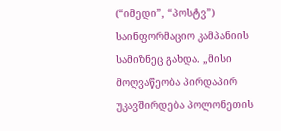(“იმედი”, “პოსტვ”) საინფორმაციო კამპანიის სამიზნეც გახდა. „მისი მოღვაწეობა პირდაპირ უკავშირდება პოლონეთის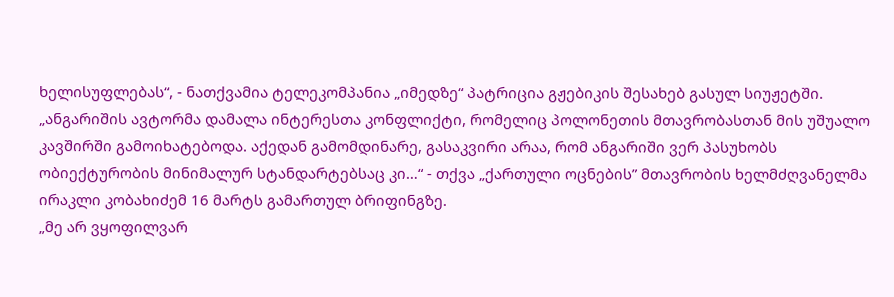ხელისუფლებას“, - ნათქვამია ტელეკომპანია „იმედზე“ პატრიცია გჟებიკის შესახებ გასულ სიუჟეტში.
„ანგარიშის ავტორმა დამალა ინტერესთა კონფლიქტი, რომელიც პოლონეთის მთავრობასთან მის უშუალო კავშირში გამოიხატებოდა. აქედან გამომდინარე, გასაკვირი არაა, რომ ანგარიში ვერ პასუხობს ობიექტურობის მინიმალურ სტანდარტებსაც კი…“ - თქვა „ქართული ოცნების” მთავრობის ხელმძღვანელმა ირაკლი კობახიძემ 16 მარტს გამართულ ბრიფინგზე.
„მე არ ვყოფილვარ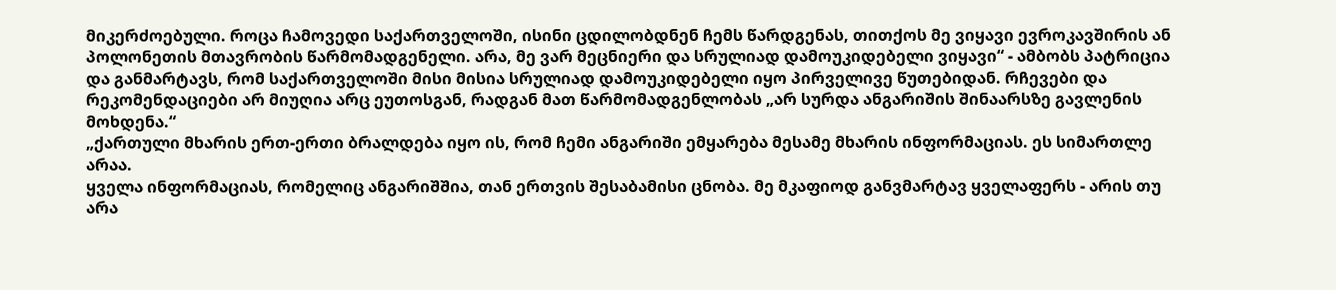მიკერძოებული. როცა ჩამოვედი საქართველოში, ისინი ცდილობდნენ ჩემს წარდგენას, თითქოს მე ვიყავი ევროკავშირის ან პოლონეთის მთავრობის წარმომადგენელი. არა, მე ვარ მეცნიერი და სრულიად დამოუკიდებელი ვიყავი“ - ამბობს პატრიცია და განმარტავს, რომ საქართველოში მისი მისია სრულიად დამოუკიდებელი იყო პირველივე წუთებიდან. რჩევები და რეკომენდაციები არ მიუღია არც ეუთოსგან, რადგან მათ წარმომადგენლობას „არ სურდა ანგარიშის შინაარსზე გავლენის მოხდენა.“
„ქართული მხარის ერთ-ერთი ბრალდება იყო ის, რომ ჩემი ანგარიში ემყარება მესამე მხარის ინფორმაციას. ეს სიმართლე არაა.
ყველა ინფორმაციას, რომელიც ანგარიშშია, თან ერთვის შესაბამისი ცნობა. მე მკაფიოდ განვმარტავ ყველაფერს - არის თუ არა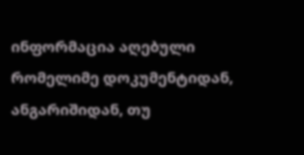ინფორმაცია აღებული რომელიმე დოკუმენტიდან, ანგარიშიდან, თუ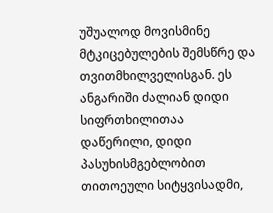უშუალოდ მოვისმინე მტკიცებულების შემსწრე და თვითმხილველისგან. ეს ანგარიში ძალიან დიდი სიფრთხილითაა დაწერილი, დიდი პასუხისმგებლობით თითოეული სიტყვისადმი,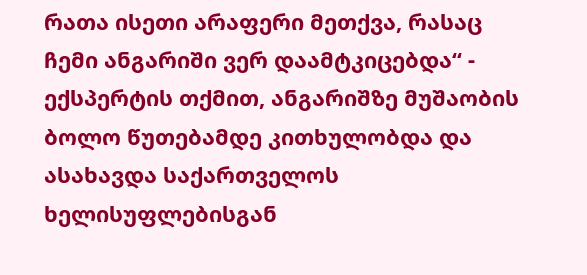რათა ისეთი არაფერი მეთქვა, რასაც ჩემი ანგარიში ვერ დაამტკიცებდა“ - ექსპერტის თქმით, ანგარიშზე მუშაობის ბოლო წუთებამდე კითხულობდა და ასახავდა საქართველოს ხელისუფლებისგან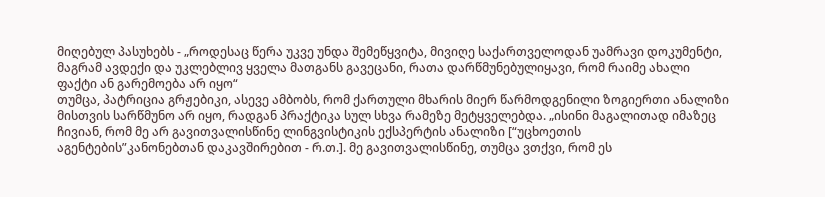მიღებულ პასუხებს - „როდესაც წერა უკვე უნდა შემეწყვიტა, მივიღე საქართველოდან უამრავი დოკუმენტი, მაგრამ ავდექი და უკლებლივ ყველა მათგანს გავეცანი, რათა დარწმუნებულიყავი, რომ რაიმე ახალი ფაქტი ან გარემოება არ იყო“
თუმცა, პატრიცია გრჟებიკი, ასევე ამბობს, რომ ქართული მხარის მიერ წარმოდგენილი ზოგიერთი ანალიზი მისთვის სარწმუნო არ იყო, რადგან პრაქტიკა სულ სხვა რამეზე მეტყველებდა. „ისინი მაგალითად იმაზეც ჩივიან, რომ მე არ გავითვალისწინე ლინგვისტიკის ექსპერტის ანალიზი [“უცხოეთის აგენტების”კანონებთან დაკავშირებით - რ.თ.]. მე გავითვალისწინე, თუმცა ვთქვი, რომ ეს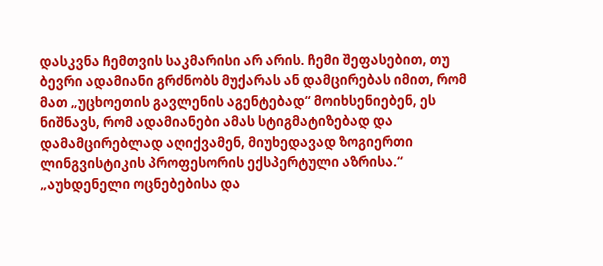დასკვნა ჩემთვის საკმარისი არ არის. ჩემი შეფასებით, თუ ბევრი ადამიანი გრძნობს მუქარას ან დამცირებას იმით, რომ მათ „უცხოეთის გავლენის აგენტებად“ მოიხსენიებენ, ეს ნიშნავს, რომ ადამიანები ამას სტიგმატიზებად და დამამცირებლად აღიქვამენ, მიუხედავად ზოგიერთი ლინგვისტიკის პროფესორის ექსპერტული აზრისა.“
„აუხდენელი ოცნებებისა და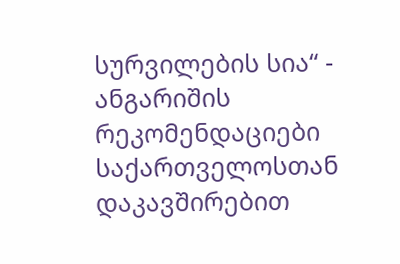სურვილების სია“ - ანგარიშის რეკომენდაციები
საქართველოსთან დაკავშირებით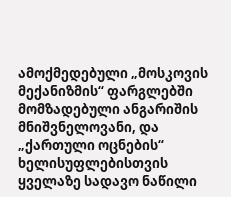ამოქმედებული „მოსკოვის მექანიზმის“ ფარგლებში მომზადებული ანგარიშის მნიშვნელოვანი, და „ქართული ოცნების“ ხელისუფლებისთვის ყველაზე სადავო ნაწილი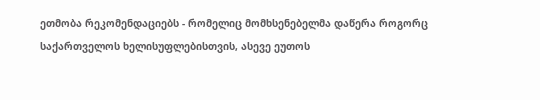ეთმობა რეკომენდაციებს - რომელიც მომხსენებელმა დაწერა როგორც საქართველოს ხელისუფლებისთვის, ასევე ეუთოს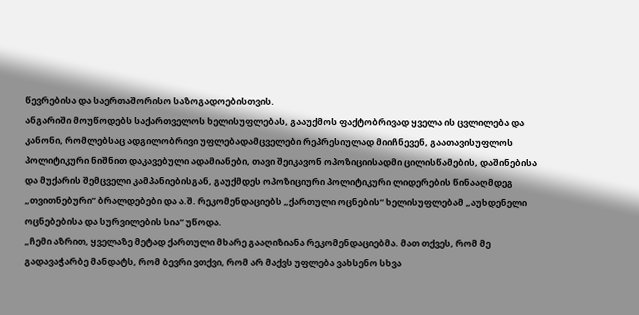წევრებისა და საერთაშორისო საზოგადოებისთვის.
ანგარიში მოუწოდებს საქართველოს ხელისუფლებას, გააუქმოს ფაქტობრივად ყველა ის ცვლილება და კანონი, რომლებსაც ადგილობრივი უფლებადამცველები რეპრესიულად მიიჩნევენ, გაათავისუფლოს პოლიტიკური ნიშნით დაკავებული ადამიანები, თავი შეიკავონ ოპოზიციისადმი ცილისწამების, დაშინებისა და მუქარის შემცველი კამპანიებისგან, გაუქმდეს ოპოზიციური პოლიტიკური ლიდერების წინააღმდეგ „თვითნებური” ბრალდებები და ა.შ. რეკომენდაციებს „ქართული ოცნების“ ხელისუფლებამ „აუხდენელი ოცნებებისა და სურვილების სია“ უწოდა.
„ჩემი აზრით, ყველაზე მეტად ქართული მხარე გააღიზიანა რეკომენდაციებმა. მათ თქვეს, რომ მე გადავაჭარბე მანდატს, რომ ბევრი ვთქვი, რომ არ მაქვს უფლება ვახსენო სხვა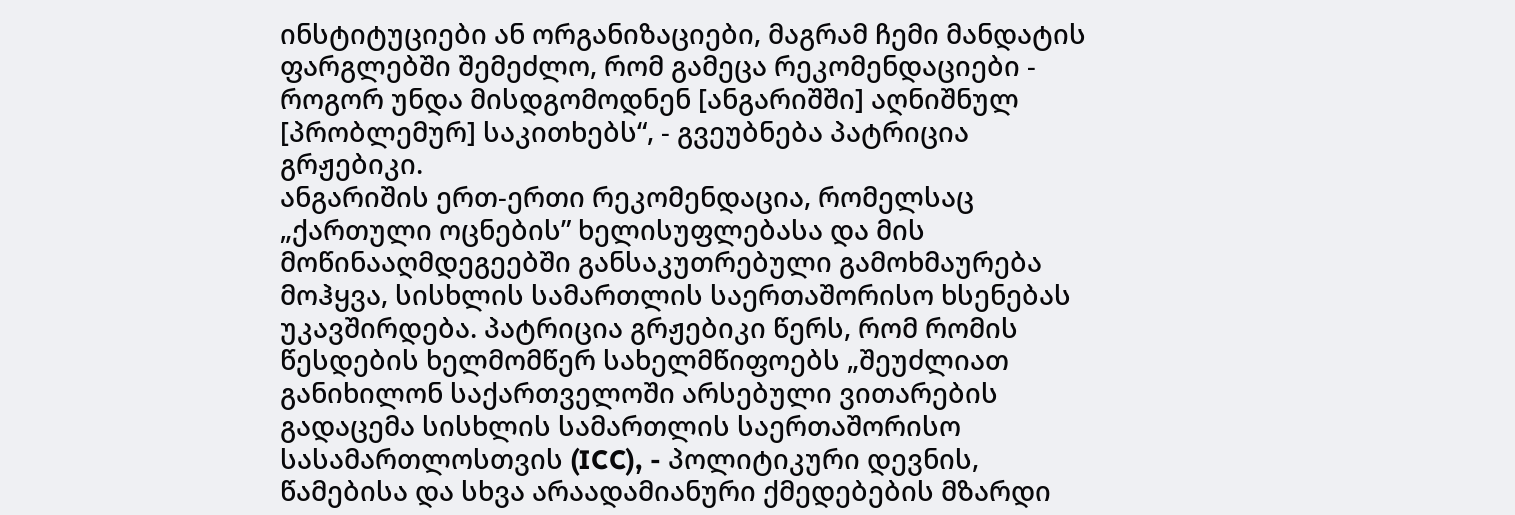ინსტიტუციები ან ორგანიზაციები, მაგრამ ჩემი მანდატის ფარგლებში შემეძლო, რომ გამეცა რეკომენდაციები - როგორ უნდა მისდგომოდნენ [ანგარიშში] აღნიშნულ [პრობლემურ] საკითხებს“, - გვეუბნება პატრიცია გრჟებიკი.
ანგარიშის ერთ-ერთი რეკომენდაცია, რომელსაც „ქართული ოცნების” ხელისუფლებასა და მის მოწინააღმდეგეებში განსაკუთრებული გამოხმაურება მოჰყვა, სისხლის სამართლის საერთაშორისო ხსენებას უკავშირდება. პატრიცია გრჟებიკი წერს, რომ რომის წესდების ხელმომწერ სახელმწიფოებს „შეუძლიათ განიხილონ საქართველოში არსებული ვითარების გადაცემა სისხლის სამართლის საერთაშორისო სასამართლოსთვის (ICC), - პოლიტიკური დევნის, წამებისა და სხვა არაადამიანური ქმედებების მზარდი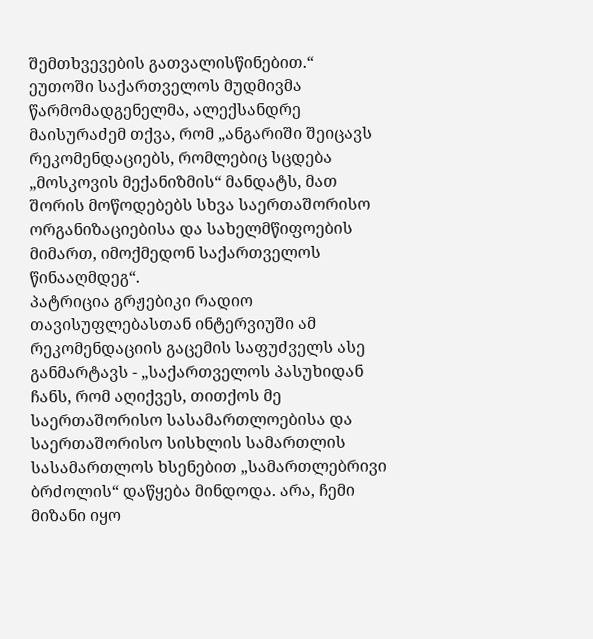შემთხვევების გათვალისწინებით.“
ეუთოში საქართველოს მუდმივმა წარმომადგენელმა, ალექსანდრე მაისურაძემ თქვა, რომ „ანგარიში შეიცავს რეკომენდაციებს, რომლებიც სცდება „მოსკოვის მექანიზმის“ მანდატს, მათ შორის მოწოდებებს სხვა საერთაშორისო ორგანიზაციებისა და სახელმწიფოების მიმართ, იმოქმედონ საქართველოს წინააღმდეგ“.
პატრიცია გრჟებიკი რადიო თავისუფლებასთან ინტერვიუში ამ რეკომენდაციის გაცემის საფუძველს ასე განმარტავს - „საქართველოს პასუხიდან ჩანს, რომ აღიქვეს, თითქოს მე საერთაშორისო სასამართლოებისა და საერთაშორისო სისხლის სამართლის სასამართლოს ხსენებით „სამართლებრივი ბრძოლის“ დაწყება მინდოდა. არა, ჩემი მიზანი იყო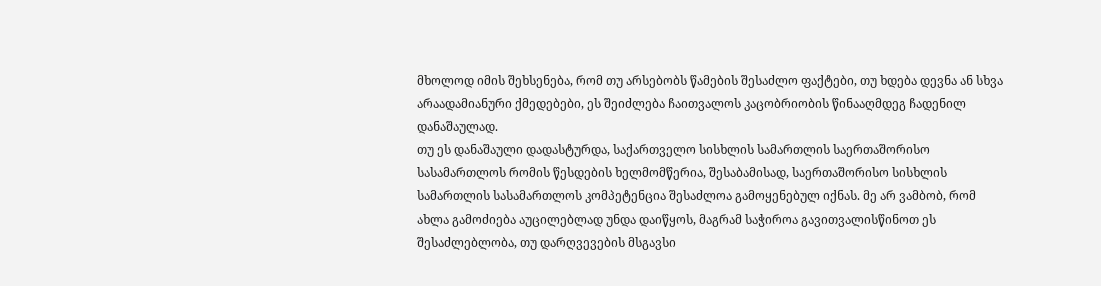მხოლოდ იმის შეხსენება, რომ თუ არსებობს წამების შესაძლო ფაქტები, თუ ხდება დევნა ან სხვა არაადამიანური ქმედებები, ეს შეიძლება ჩაითვალოს კაცობრიობის წინააღმდეგ ჩადენილ დანაშაულად.
თუ ეს დანაშაული დადასტურდა, საქართველო სისხლის სამართლის საერთაშორისო სასამართლოს რომის წესდების ხელმომწერია, შესაბამისად, საერთაშორისო სისხლის სამართლის სასამართლოს კომპეტენცია შესაძლოა გამოყენებულ იქნას. მე არ ვამბობ, რომ ახლა გამოძიება აუცილებლად უნდა დაიწყოს, მაგრამ საჭიროა გავითვალისწინოთ ეს შესაძლებლობა, თუ დარღვევების მსგავსი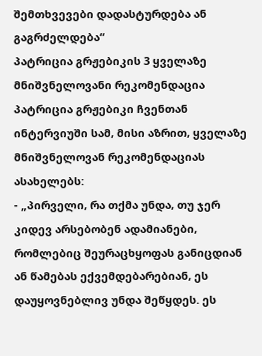შემთხვევები დადასტურდება ან გაგრძელდება“
პატრიცია გრჟებიკის 3 ყველაზე მნიშვნელოვანი რეკომენდაცია
პატრიცია გრჟებიკი ჩვენთან ინტერვიუში სამ, მისი აზრით, ყველაზე მნიშვნელოვან რეკომენდაციას ასახელებს:
- „პირველი, რა თქმა უნდა, თუ ჯერ კიდევ არსებობენ ადამიანები, რომლებიც შეურაცხყოფას განიცდიან ან წამებას ექვემდებარებიან, ეს დაუყოვნებლივ უნდა შეწყდეს. ეს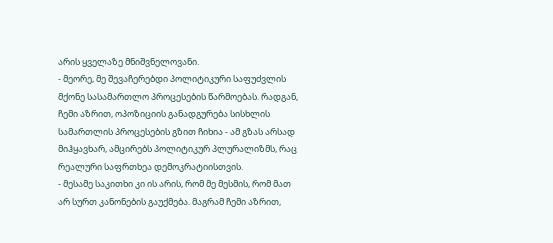არის ყველაზე მნიშვნელოვანი.
- მეორე, მე შევაჩერებდი პოლიტიკური საფუძვლის მქონე სასამართლო პროცესების წარმოებას. რადგან, ჩემი აზრით, ოპოზიციის განადგურება სისხლის სამართლის პროცესების გზით ჩიხია - ამ გზას არსად მიჰყავხარ, ამცირებს პოლიტიკურ პლურალიზმს, რაც რეალური საფრთხეა დემოკრატიისთვის.
- მესამე საკითხი კი ის არის, რომ მე მესმის, რომ მათ არ სურთ კანონების გაუქმება. მაგრამ ჩემი აზრით,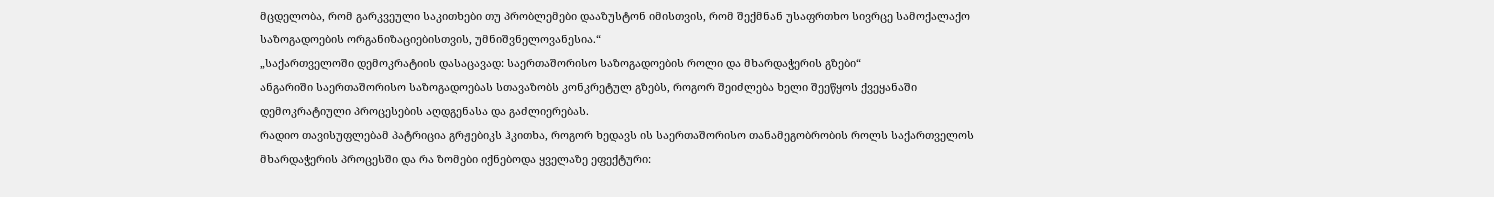მცდელობა, რომ გარკვეული საკითხები თუ პრობლემები დააზუსტონ იმისთვის, რომ შექმნან უსაფრთხო სივრცე სამოქალაქო საზოგადოების ორგანიზაციებისთვის, უმნიშვნელოვანესია.“
„საქართველოში დემოკრატიის დასაცავად: საერთაშორისო საზოგადოების როლი და მხარდაჭერის გზები“
ანგარიში საერთაშორისო საზოგადოებას სთავაზობს კონკრეტულ გზებს, როგორ შეიძლება ხელი შეეწყოს ქვეყანაში დემოკრატიული პროცესების აღდგენასა და გაძლიერებას.
რადიო თავისუფლებამ პატრიცია გრჟებიკს ჰკითხა, როგორ ხედავს ის საერთაშორისო თანამეგობრობის როლს საქართველოს მხარდაჭერის პროცესში და რა ზომები იქნებოდა ყველაზე ეფექტური: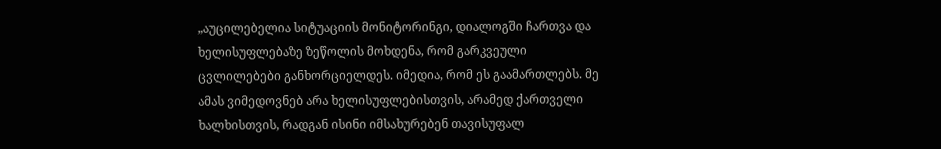„აუცილებელია სიტუაციის მონიტორინგი, დიალოგში ჩართვა და ხელისუფლებაზე ზეწოლის მოხდენა, რომ გარკვეული ცვლილებები განხორციელდეს. იმედია, რომ ეს გაამართლებს. მე ამას ვიმედოვნებ არა ხელისუფლებისთვის, არამედ ქართველი ხალხისთვის, რადგან ისინი იმსახურებენ თავისუფალ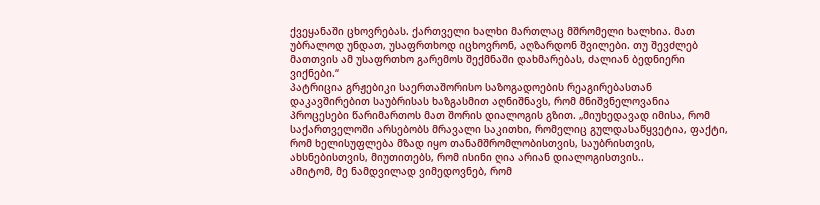ქვეყანაში ცხოვრებას. ქართველი ხალხი მართლაც მშრომელი ხალხია. მათ უბრალოდ უნდათ, უსაფრთხოდ იცხოვრონ, აღზარდონ შვილები. თუ შევძლებ მათთვის ამ უსაფრთხო გარემოს შექმნაში დახმარებას, ძალიან ბედნიერი ვიქნები.“
პატრიცია გრჟებიკი საერთაშორისო საზოგადოების რეაგირებასთან დაკავშირებით საუბრისას ხაზგასმით აღნიშნავს, რომ მნიშვნელოვანია პროცესები წარიმართოს მათ შორის დიალოგის გზით. „მიუხედავად იმისა, რომ საქართველოში არსებობს მრავალი საკითხი, რომელიც გულდასაწყვეტია, ფაქტი, რომ ხელისუფლება მზად იყო თანამშრომლობისთვის, საუბრისთვის, ახსნებისთვის, მიუთითებს, რომ ისინი ღია არიან დიალოგისთვის..
ამიტომ, მე ნამდვილად ვიმედოვნებ, რომ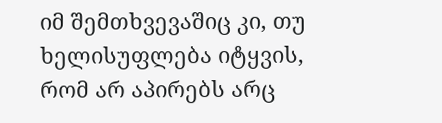იმ შემთხვევაშიც კი, თუ ხელისუფლება იტყვის, რომ არ აპირებს არც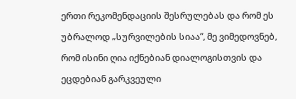ერთი რეკომენდაციის შესრულებას და რომ ეს უბრალოდ „სურვილების სიაა“, მე ვიმედოვნებ, რომ ისინი ღია იქნებიან დიალოგისთვის და ეცდებიან გარკვეული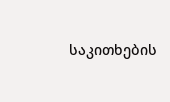საკითხების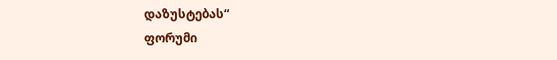დაზუსტებას“
ფორუმი